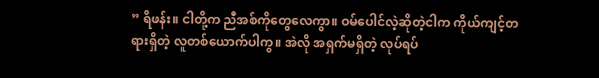” ရိဖန်း။ ငါတို့က ညီအစ်ကိုတွေလေကွာ။ ဝမ်ပေါင်လဲ့ဆိုတဲ့ငါက ကိုယ်ကျင့်တရားရှိတဲ့ လူတစ်ယောက်ပါကွ။ အဲလို အရှက်မရှိတဲ့ လုပ်ရပ်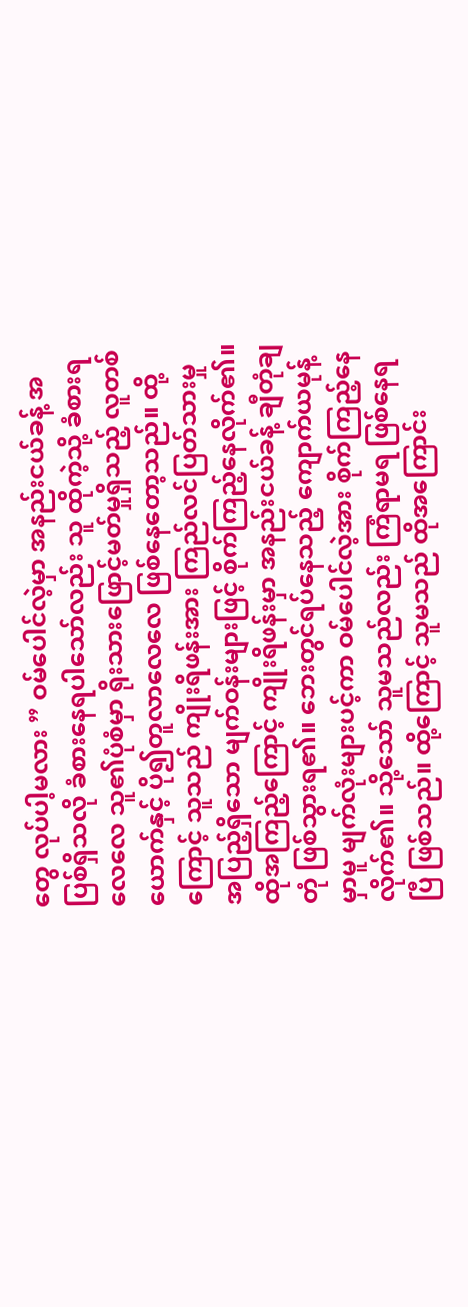တွေ လုပ်ပါ့မလား ” ဝမ်ပေါင်လဲ့မှာ အနည်းငယ်ခန့် အပြစ်ရှိသလို ခံစားနေရပါသော်လည်း သူ ထိုကဲ့သို့ ခံစားရလေလေ သူ၏ပုံစံမှာ ရိုးသားဖြောင့်မတ်မှုရှိသည့် လူတစ်ယောက်နှင့် ပို၍တူလာလေလေ ဖြစ်နေတော့သည်။ ထို့ကြောင့် သူသည် ကျိုးရိဖန်းအား ကြည်လင်ပြတ်သားမှု အပြည့်ရှိသော မျက်ဝန်းများဖြင့် စိုက်ကြည့်နေလိုက်၏။
ထိုအကြည့်ကြောင့် ကျိုးရိဖန်းမှာ အနည်းငယ်ခန့် ချီတုံချတုံ ဖြစ်သွားရ၏။ ဘေးတွင်ရပ်နေသည့် ကျောက်ယမုန့်မှာမူ မျက်လုံးများပင့်ကာ ဝမ်ပေါင်လဲ့အား စိုက်ကြည့်နေလိုက်၏။ သို့သော် သူမသည်လည်း ကြံရာမရ ဖြစ်နေရပြီ ဖြစ်သည်။ ထို့ကြောင့် သူမသည် ထိုအကြောင်း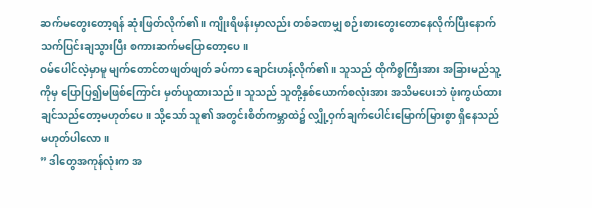ဆက်မတွေးတော့ရန် ဆုံးဖြတ်လိုက်၏။ ကျိုးရိဖန်းမှာလည်း တစ်ခဏမျှ စဉ်းစားတွေးတောနေလိုက်ပြီးနောက် သက်ပြင်းချသွားပြီး စကားဆက်မပြောတော့ပေ။
ဝမ်ပေါင်လဲ့မှာမူ မျက်တောင်တဖျတ်ဖျတ် ခပ်ကာ ချောင်းဟန့်လိုက်၏။ သူသည် ထိုကိစ္စကြီးအား အခြားမည်သူ့ကိုမှ ပြောပြ၍မဖြစ်ကြောင်း မှတ်ယူထားသည်။ သူသည် သူတို့နှစ်ယောက်စလုံးအား အသိမပေးဘဲ ဖုံးကွယ်ထားချင်သည်တော့မဟုတ်ပေ။ သို့သော် သူ၏ အတွင်းစိတ်ကမ္ဘာထဲ၌ လျှို့ဝှက်ချက်ပေါင်းမြောက်မြားစွာ ရှိနေသည်မဟုတ်ပါလော။
” ဒါတွေအကုန်လုံးက အ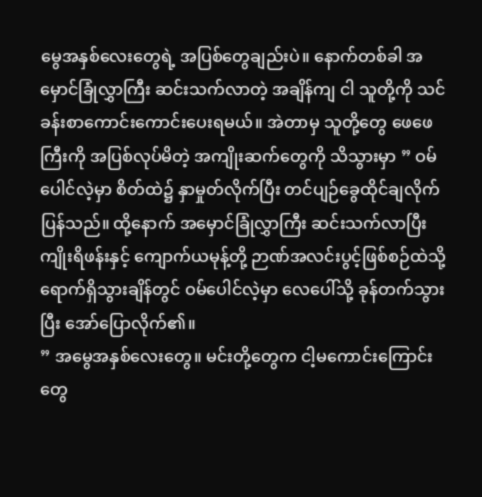မွေအနှစ်လေးတွေရဲ့ အပြစ်တွေချည်းပဲ။ နောက်တစ်ခါ အမှောင်ခြုံလွှာကြီး ဆင်းသက်လာတဲ့ အချိန်ကျ ငါ သူတို့ကို သင်ခန်းစာကောင်းကောင်းပေးရမယ်။ အဲတာမှ သူတို့တွေ ဖေဖေကြီးကို အပြစ်လုပ်မိတဲ့ အကျိုးဆက်တွေကို သိသွားမှာ ” ဝမ်ပေါင်လဲ့မှာ စိတ်ထဲ၌ နှာမှုတ်လိုက်ပြီး တင်ပျဉ်ခွေထိုင်ချလိုက်ပြန်သည်။ ထို့နောက် အမှောင်ခြုံလွှာကြီး ဆင်းသက်လာပြီး ကျိုးရိဖန်းနှင့် ကျောက်ယမုန့်တို့ ဉာဏ်အလင်းပွင့်ဖြစ်စဉ်ထဲသို့ ရောက်ရှိသွားချိန်တွင် ဝမ်ပေါင်လဲ့မှာ လေပေါ်သို့ ခုန်တက်သွားပြီး အော်ပြောလိုက်၏။
” အမွေအနှစ်လေးတွေ။ မင်းတို့တွေက ငါ့မကောင်းကြောင်းတွေ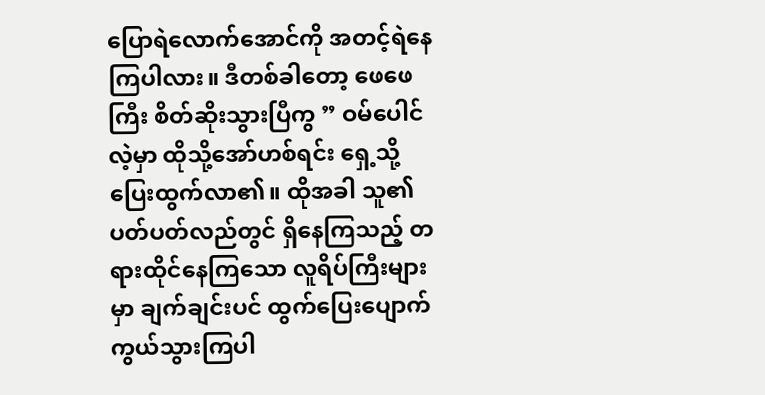ပြောရဲလောက်အောင်ကို အတင့်ရဲနေကြပါလား။ ဒီတစ်ခါတော့ ဖေဖေကြီး စိတ်ဆိုးသွားပြီကွ ” ဝမ်ပေါင်လဲ့မှာ ထိုသို့အော်ဟစ်ရင်း ရှေ့သို့ပြေးထွက်လာ၏။ ထိုအခါ သူ၏ ပတ်ပတ်လည်တွင် ရှိနေကြသည့် တရားထိုင်နေကြသော လူရိပ်ကြီးများမှာ ချက်ချင်းပင် ထွက်ပြေးပျောက်ကွယ်သွားကြပါ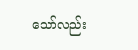သော်လည်း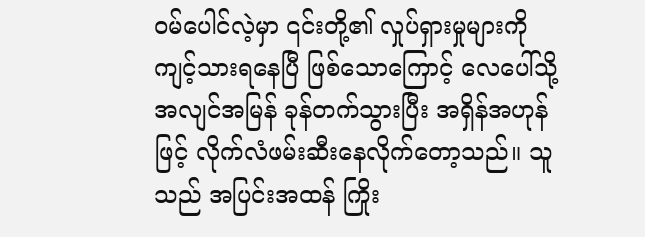ဝမ်ပေါင်လဲ့မှာ ၎င်းတို့၏ လှုပ်ရှားမှုများကို ကျင့်သားရနေပြီ ဖြစ်သောကြောင့် လေပေါ်သို့ အလျင်အမြန် ခုန်တက်သွားပြီး အရှိန်အဟုန်ဖြင့် လိုက်လံဖမ်းဆီးနေလိုက်တော့သည်။ သူသည် အပြင်းအထန် ကြိုး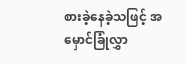စားခဲ့နေခဲ့သဖြင့် အမှောင်ခြုံလွှာ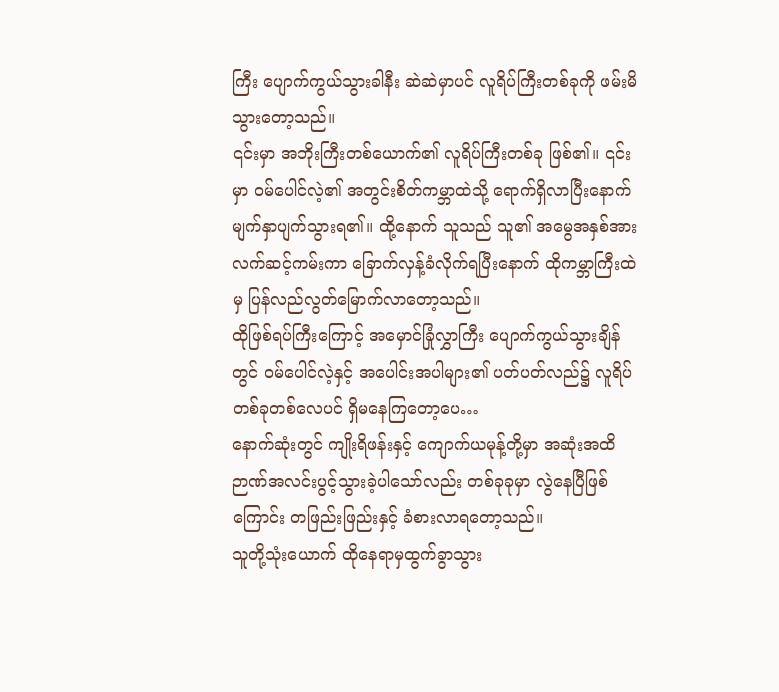ကြီး ပျောက်ကွယ်သွားခါနီး ဆဲဆဲမှာပင် လူရိပ်ကြီးတစ်ခုကို ဖမ်းမိသွားတော့သည်။
၎င်းမှာ အဘိုးကြီးတစ်ယောက်၏ လူရိပ်ကြီးတစ်ခု ဖြစ်၏။ ၎င်းမှာ ဝမ်ပေါင်လဲ့၏ အတွင်းစိတ်ကမ္ဘာထဲသို့ ရောက်ရှိလာပြီးနောက် မျက်နှာပျက်သွားရ၏။ ထို့နောက် သူသည် သူ၏ အမွေအနှစ်အား လက်ဆင့်ကမ်းကာ ခြောက်လှန့်ခံလိုက်ရပြီးနောက် ထိုကမ္ဘာကြီးထဲမှ ပြန်လည်လွတ်မြောက်လာတော့သည်။
ထိုဖြစ်ရပ်ကြီးကြောင့် အမှောင်ခြုံလွှာကြီး ပျောက်ကွယ်သွားချိန်တွင် ဝမ်ပေါင်လဲ့နှင့် အပေါင်းအပါများ၏ ပတ်ပတ်လည်၌ လူရိပ်တစ်ခုတစ်လေပင် ရှိမနေကြတော့ပေ…
နောက်ဆုံးတွင် ကျိုးရိဖန်းနှင့် ကျောက်ယမုန့်တို့မှာ အဆုံးအထိ ဉာဏ်အလင်းပွင့်သွားခဲ့ပါသော်လည်း တစ်ခုခုမှာ လွဲနေပြီဖြစ်ကြောင်း တဖြည်းဖြည်းနှင့် ခံစားလာရတော့သည်။
သူတို့သုံးယောက် ထိုနေရာမှထွက်ခွာသွား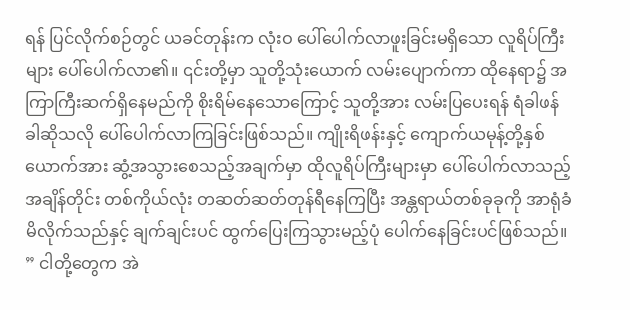ရန် ပြင်လိုက်စဉ်တွင် ယခင်တုန်းက လုံးဝ ပေါ်ပေါက်လာဖူးခြင်းမရှိသော လူရိပ်ကြီးများ ပေါ်ပေါက်လာ၏။ ၎င်းတို့မှာ သူတို့သုံးယောက် လမ်းပျောက်ကာ ထိုနေရာ၌ အကြာကြီးဆက်ရှိနေမည်ကို စိုးရိမ်နေသောကြောင့် သူတို့အား လမ်းပြပေးရန် ရံခါဖန်ခါဆိုသလို ပေါ်ပေါက်လာကြခြင်းဖြစ်သည်။ ကျိုးရိဖန်းနှင့် ကျောက်ယမုန့်တို့နှစ်ယောက်အား ဆွံ့အသွားစေသည့်အချက်မှာ ထိုလူရိပ်ကြီးများမှာ ပေါ်ပေါက်လာသည့်အချိန်တိုင်း တစ်ကိုယ်လုံး တဆတ်ဆတ်တုန်ရီနေကြပြီး အန္တရာယ်တစ်ခုခုကို အာရုံခံမိလိုက်သည်နှင့် ချက်ချင်းပင် ထွက်ပြေးကြသွားမည့်ပုံ ပေါက်နေခြင်းပင်ဖြစ်သည်။
” ငါတို့တွေက အဲ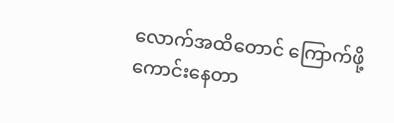လောက်အထိတောင် ကြောက်ဖို့ကောင်းနေတာ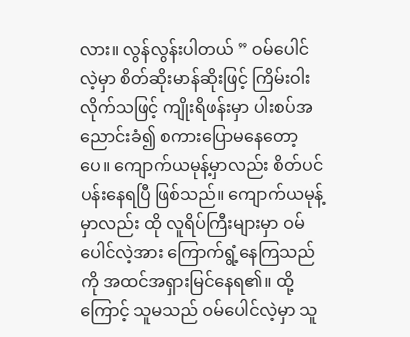လား။ လွန်လွန်းပါတယ် ” ဝမ်ပေါင်လဲ့မှာ စိတ်ဆိုးမာန်ဆိုးဖြင့် ကြိမ်းဝါးလိုက်သဖြင့် ကျိုးရိဖန်းမှာ ပါးစပ်အညောင်းခံ၍ စကားပြောမနေတော့ပေ။ ကျောက်ယမုန့်မှာလည်း စိတ်ပင်ပန်းနေရပြီ ဖြစ်သည်။ ကျောက်ယမုန့်မှာလည်း ထို လူရိပ်ကြီးများမှာ ဝမ်ပေါင်လဲ့အား ကြောက်ရွံ့နေကြသည်ကို အထင်အရှားမြင်နေရ၏။ ထို့ကြောင့် သူမသည် ဝမ်ပေါင်လဲ့မှာ သူ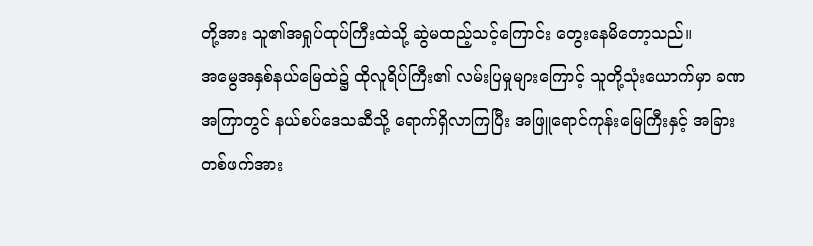တို့အား သူ၏အရှုပ်ထုပ်ကြီးထဲသို့ ဆွဲမထည့်သင့်ကြောင်း တွေးနေမိတော့သည်။
အမွေအနှစ်နယ်မြေထဲ၌ ထိုလူရိပ်ကြီး၏ လမ်းပြမှုများကြောင့် သူတို့သုံးယောက်မှာ ခဏအကြာတွင် နယ်စပ်ဒေသဆီသို့ ရောက်ရှိလာကြပြီး အဖြူရောင်ကုန်းမြေကြီးနှင့် အခြားတစ်ဖက်အား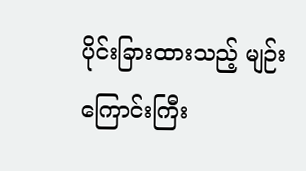ပိုင်းခြားထားသည့် မျဉ်းကြောင်းကြီး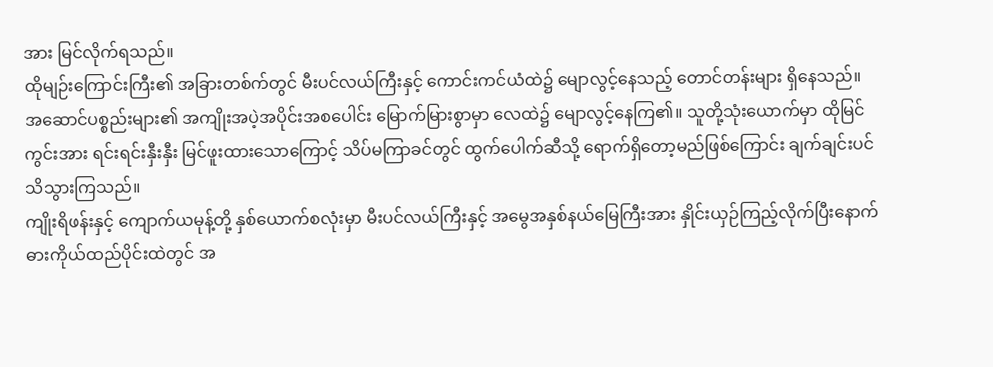အား မြင်လိုက်ရသည်။
ထိုမျဉ်းကြောင်းကြီး၏ အခြားတစ်က်တွင် မီးပင်လယ်ကြီးနှင့် ကောင်းကင်ယံထဲ၌ မျောလွင့်နေသည့် တောင်တန်းများ ရှိနေသည်။ အဆောင်ပစ္စည်းများ၏ အကျိုးအပဲ့အပိုင်းအစပေါင်း မြောက်မြားစွာမှာ လေထဲ၌ မျောလွင့်နေကြ၏။ သူတို့သုံးယောက်မှာ ထိုမြင်ကွင်းအား ရင်းရင်းနှီးနှီး မြင်ဖူးထားသောကြောင့် သိပ်မကြာခင်တွင် ထွက်ပေါက်ဆီသို့ ရောက်ရှိတော့မည်ဖြစ်ကြောင်း ချက်ချင်းပင်သိသွားကြသည်။
ကျိုးရိဖန်းနှင့် ကျောက်ယမုန့်တို့ နှစ်ယောက်စလုံးမှာ မီးပင်လယ်ကြီးနှင့် အမွေအနှစ်နယ်မြေကြီးအား နှိုင်းယှဉ်ကြည့်လိုက်ပြီးနောက် ဓားကိုယ်ထည်ပိုင်းထဲတွင် အ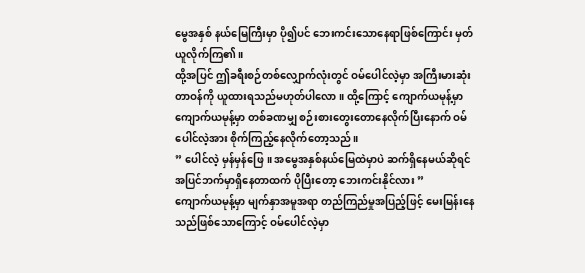မွေအနှစ် နယ်မြေကြီးမှာ ပို၍ပင် ဘေးကင်းသောနေရာဖြစ်ကြောင်း မှတ်ယူလိုက်ကြ၏။
ထို့အပြင် ဤခရီးစဉ်တစ်လျှောက်လုံးတွင် ဝမ်ပေါင်လဲ့မှာ အကြီးမားဆုံးတာဝန်ကို ယူထားရသည်မဟုတ်ပါလော။ ထို့ကြောင့် ကျောက်ယမုန့်မှာကျောက်ယမုန့်မှာ တစ်ခဏမျှ စဉ်းစားတွေးတောနေလိုက်ပြီးနောက် ဝမ်ပေါင်လဲ့အား စိုက်ကြည့်နေလိုက်တော့သည်။
” ပေါင်လဲ့ မှန်မှန်ဖြေ။ အမွေအနှစ်နယ်မြေထဲမှာပဲ ဆက်ရှိနေမယ်ဆိုရင် အပြင်ဘက်မှာရှိနေတာထက် ပိုပြီးတော့ ဘေးကင်းနိုင်လား ”
ကျောက်ယမုန့်မှာ မျက်နှာအမူအရာ တည်ကြည်မှုအပြည့်ဖြင့် မေးမြန်းနေသည်ဖြစ်သောကြောင့် ဝမ်ပေါင်လဲ့မှာ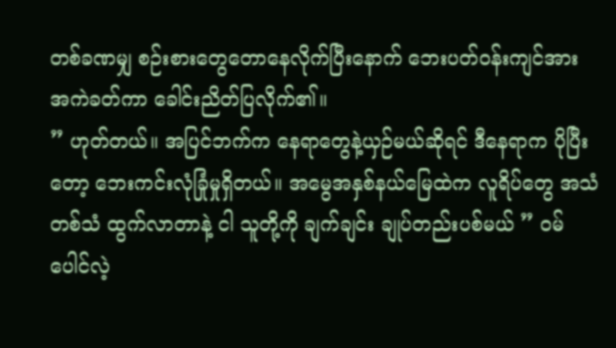တစ်ခဏမျှ စဉ်းစားတွေတောနေလိုက်ပြီးနောက် ဘေးပတ်ဝန်းကျင်အား အကဲခတ်ကာ ခေါင်းညိတ်ပြလိုက်၏။
” ဟုတ်တယ်။ အပြင်ဘက်က နေရာတွေနဲ့ယှဉ်မယ်ဆိုရင် ဒီနေရာက ပိုပြီးတော့ ဘေးကင်းလုံခြုံမှုရှိတယ်။ အမွေအနှစ်နယ်မြေထဲက လူရိပ်တွေ အသံတစ်သံ ထွက်လာတာနဲ့ ငါ သူတို့ကို ချက်ချင်း ချုပ်တည်းပစ်မယ် ” ဝမ်ပေါင်လဲ့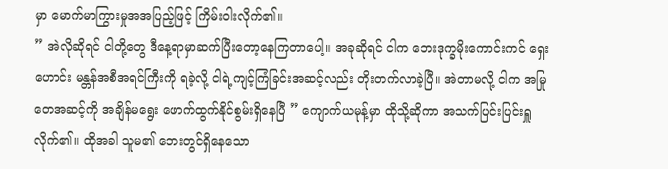မှာ မောက်မာကြွားမှုအအပြည့်ဖြင့် ကြိမ်းဝါးလိုက်၏။
” အဲလိုဆိုရင် ငါတို့တွေ ဒီနေ့ရာမှာဆက်ပြီးတော့နေကြတာပေါ့။ အခုဆိုရင် ငါက ဘေးဒုက္ခမိုးကောင်းကင် ရှေးဟောင်း မန္တန်အစီအရင်ကြီးကို ရခဲ့လို့ ငါရဲ့ကျင့်ကြံခြင်းအဆင့်လည်း တိုးတက်လာခဲ့ပြီ။ အဲတာမလို့ ငါက အမြုတေအဆင့်ကို အချိန်မရွေး ဖောက်ထွက်နိုင်စွမ်းရှိနေပြီ ” ကျောက်ယမုန့်မှာ ထိုသို့ဆိုကာ အသက်ပြင်းပြင်းရှူလိုက်၏။ ထိုအခါ သူမ၏ ဘေးတွင်ရှိနေသော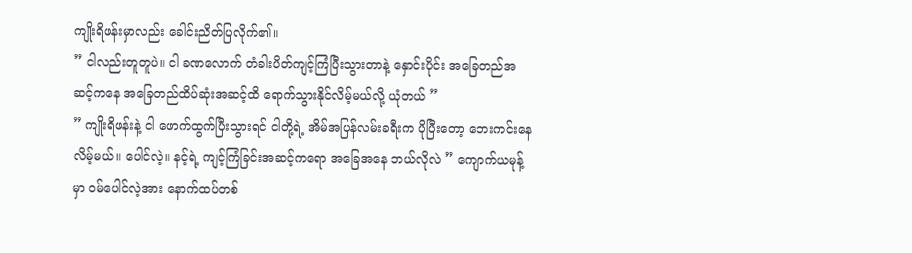ကျိုးရိဖန်းမှာလည်း ခေါင်းညိတ်ပြလိုက်၏။
” ငါလည်းတူတူပဲ။ ငါ ခဏလောက် တံခါးပိတ်ကျင့်ကြံပြီးသွားတာနဲ့ နှောင်းပိုင်း အခြေတည်အဆင့်ကနေ အခြေတည်ထိပ်ဆုံးအဆင့်ထိ ရောက်သွားနိုင်လိမ့်မယ်လို့ ယုံတယ် ”
” ကျိုးရိဖန်းနဲ့ ငါ ဖောက်ထွက်ပြီးသွားရင် ငါတို့ရဲ့ အိမ်အပြန်လမ်းခရီးက ပိုပြီးတော့ ဘေးကင်းနေလိမ့်မယ်။ ပေါင်လဲ့။ နင့်ရဲ့ ကျင့်ကြံခြင်းအဆင့်ကရော အခြေအနေ ဘယ်လိုလဲ ” ကျောက်ယမုန့်မှာ ဝမ်ပေါင်လဲ့အား နောက်ထပ်တစ်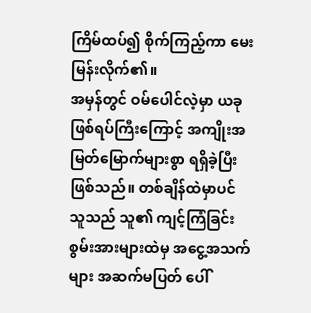ကြိမ်ထပ်၍ စိုက်ကြည့်ကာ မေးမြန်းလိုက်၏။
အမှန်တွင် ဝမ်ပေါင်လဲ့မှာ ယခုဖြစ်ရပ်ကြီးကြောင့် အကျိုးအမြတ်မြောက်များစွာ ရရှိခဲ့ပြီးဖြစ်သည်။ တစ်ချိန်ထဲမှာပင် သူသည် သူ၏ ကျင့်ကြံခြင်းစွမ်းအားများထဲမှ အငွေ့အသက်များ အဆက်မပြတ် ပေါ်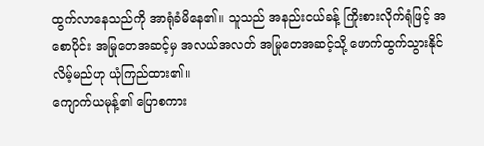ထွက်လာနေသည်ကို အာရုံခံမိနေ၏။ သူသည် အနည်းငယ်ခန့် ကြိုးစားလိုက်ရုံဖြင့် အစောပိုင်း အမြုတေအဆင့်မှ အလယ်အလတ် အမြုတေအဆင့်သို့ ဖောက်ထွက်သွားနိုင်လိမ့်မည်ဟု ယုံကြည်ထား၏။
ကျောက်ယမုန့်၏ ပြောစကား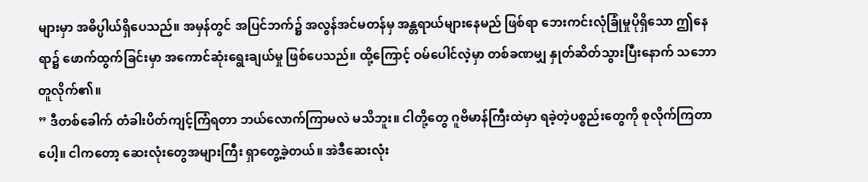များမှာ အဓိပ္ပါယ်ရှိပေသည်။ အမှန်တွင် အပြင်ဘက်၌ အလွန်အင်မတန်မှ အန္တရာယ်များနေမည် ဖြစ်ရာ ဘေးကင်းလုံခြုံမှုပိုရှိသော ဤနေရာ၌ ဖောက်ထွက်ခြင်းမှာ အကောင်ဆုံးရွေးချယ်မှု ဖြစ်ပေသည်။ ထို့ကြောင့် ဝမ်ပေါင်လဲ့မှာ တစ်ခဏမျှ နှုတ်ဆိတ်သွားပြီးနောက် သဘောတူလိုက်၏။
” ဒီတစ်ခေါက် တံခါးပိတ်ကျင့်ကြံရတာ ဘယ်လောက်ကြာမလဲ မသိဘူး။ ငါတို့တွေ ဂူဗိမာန်ကြီးထဲမှာ ရခဲ့တဲ့ပစ္စည်းတွေကို စုလိုက်ကြတာပေါ့။ ငါကတော့ ဆေးလုံးတွေအများကြီး ရှာတွေ့ခဲ့တယ်။ အဲဒီဆေးလုံး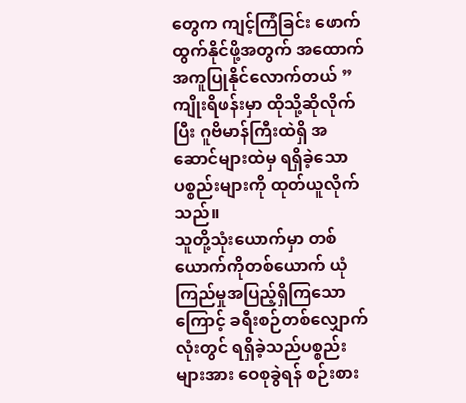တွေက ကျင့်ကြံခြင်း ဖောက်ထွက်နိုင်ဖို့အတွက် အထောက်အကူပြုနိုင်လောက်တယ် ” ကျိုးရိဖန်းမှာ ထိုသို့ဆိုလိုက်ပြီး ဂူဗိမာန်ကြီးထဲရှိ အဆောင်များထဲမှ ရရှိခဲ့သောပစ္စည်းများကို ထုတ်ယူလိုက်သည်။
သူတို့သုံးယောက်မှာ တစ်ယောက်ကိုတစ်ယောက် ယုံကြည်မှုအပြည့်ရှိကြသောကြောင့် ခရီးစဉ်တစ်လျှောက်လုံးတွင် ရရှိခဲ့သည်ပစ္စည်းများအား ဝေစုခွဲရန် စဉ်းစား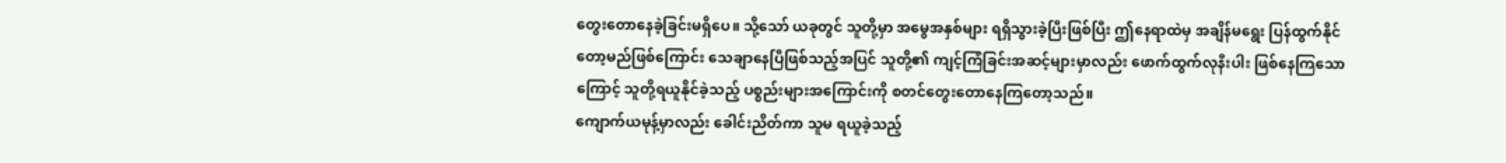တွေးတောနေခဲ့ခြင်းမရှိပေ။ သို့သော် ယခုတွင် သူတို့မှာ အမွေအနှစ်များ ရရှိသွားခဲ့ပြီးဖြစ်ပြီး ဤနေရာထဲမှ အချိန်မရွေး ပြန်ထွက်နိုင်တော့မည်ဖြစ်ကြောင်း သေချာနေပြီဖြစ်သည့်အပြင် သူတို့၏ ကျင့်ကြံခြင်းအဆင့်များမှာလည်း ဖောက်ထွက်လုနီးပါး ဖြစ်နေကြသောကြောင့် သူတို့ရယူနိုင်ခဲ့သည့် ပစ္စည်းများအကြောင်းကို စတင်တွေးတောနေကြတော့သည်။
ကျောက်ယမုန့်မှာလည်း ခေါင်းညိတ်ကာ သူမ ရယူခဲ့သည့်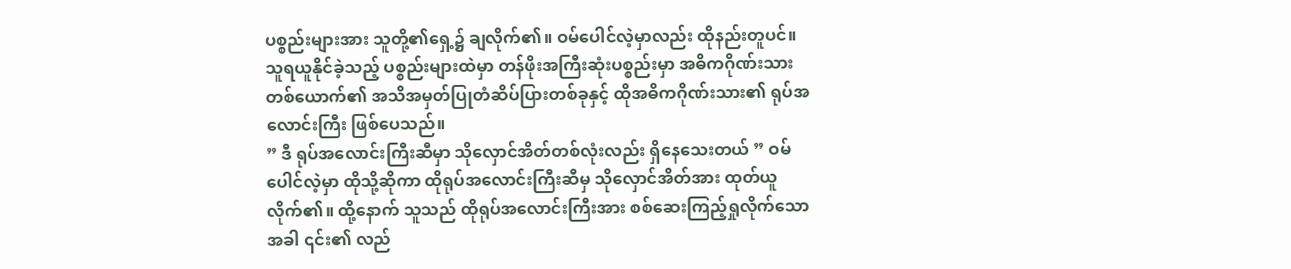ပစ္စည်းများအား သူတို့၏ရှေ့၌ ချလိုက်၏။ ဝမ်ပေါင်လဲ့မှာလည်း ထိုနည်းတူပင်။ သူရယူနိုင်ခဲ့သည့် ပစ္စည်းများထဲမှာ တန်ဖိုးအကြီးဆုံးပစ္စည်းမှာ အဓိကဂိုဏ်းသားတစ်ယောက်၏ အသိအမှတ်ပြုတံဆိပ်ပြားတစ်ခုနှင့် ထိုအဓိကဂိုဏ်းသား၏ ရုပ်အလောင်းကြီး ဖြစ်ပေသည်။
” ဒီ ရုပ်အလောင်းကြီးဆီမှာ သိုလှောင်အိတ်တစ်လုံးလည်း ရှိနေသေးတယ် ” ဝမ်ပေါင်လဲ့မှာ ထိုသို့ဆိုကာ ထိုရုပ်အလောင်းကြီးဆီမှ သိုလှောင်အိတ်အား ထုတ်ယူလိုက်၏။ ထို့နောက် သူသည် ထိုရုပ်အလောင်းကြီးအား စစ်ဆေးကြည့်ရှုလိုက်သောအခါ ၎င်း၏ လည်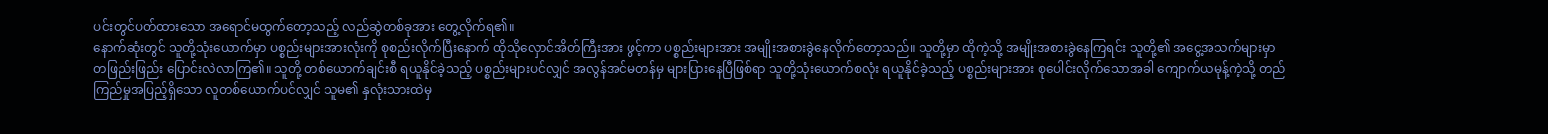ပင်းတွင်ပတ်ထားသော အရောင်မထွက်တော့သည့် လည်ဆွဲတစ်ခုအား တွေ့လိုက်ရ၏။
နောက်ဆုံးတွင် သူတို့သုံးယောက်မှာ ပစ္စည်းများအားလုံးကို စုစည်းလိုက်ပြီးနောက် ထိုသိုလှောင်အိတ်ကြီးအား ဖွင့်ကာ ပစ္စည်းများအား အမျိုးအစားခွဲနေလိုက်တော့သည်။ သူတို့မှာ ထိုကဲ့သို့ အမျိုးအစားခွဲနေကြရင်း သူတို့၏ အငွေ့အသက်များမှာ တဖြည်းဖြည်း ပြောင်းလဲလာကြ၏။ သူတို့ တစ်ယောက်ချင်းစီ ရယူနိုင်ခဲ့သည့် ပစ္စည်းများပင်လျှင် အလွန်အင်မတန်မှ များပြားနေပြီဖြစ်ရာ သူတို့သုံးယောက်စလုံး ရယူနိုင်ခဲ့သည့် ပစ္စည်းများအား စုပေါင်းလိုက်သောအခါ ကျောက်ယမုန့်ကဲ့သို့ တည်ကြည်မှုအပြည့်ရှိသော လူတစ်ယောက်ပင်လျှင် သူမ၏ နှလုံးသားထဲမှ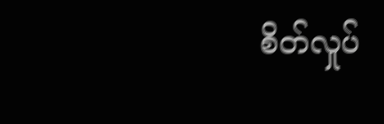စိတ်လှုပ်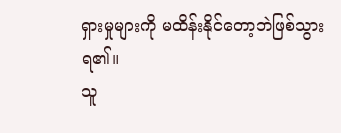ရှားမှုများကို မထိန်းနိုင်တော့ဘဲဖြစ်သွားရ၏။
သူ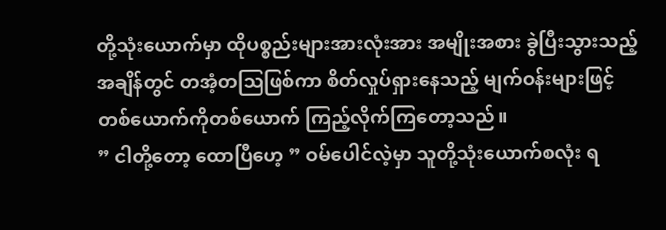တို့သုံးယောက်မှာ ထိုပစ္စည်းများအားလုံးအား အမျိုးအစား ခွဲပြီးသွားသည့်အချိန်တွင် တအံ့တဩဖြစ်ကာ စိတ်လှုပ်ရှားနေသည့် မျက်ဝန်းများဖြင့် တစ်ယောက်ကိုတစ်ယောက် ကြည့်လိုက်ကြတော့သည်။
” ငါတို့တော့ ထောပြီဟေ့ ” ဝမ်ပေါင်လဲ့မှာ သူတို့သုံးယောက်စလုံး ရ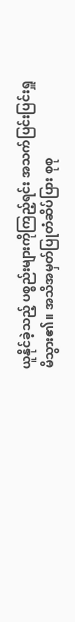ယူနိုင်ခဲ့သည့် ပစ္စည်းများကိုကြည့်ရင်း အသက်ပြင်းပြင်းရှူမိသွား၏။ အသိအမှတ်ပြုတံဆိပ်ပြား စုစု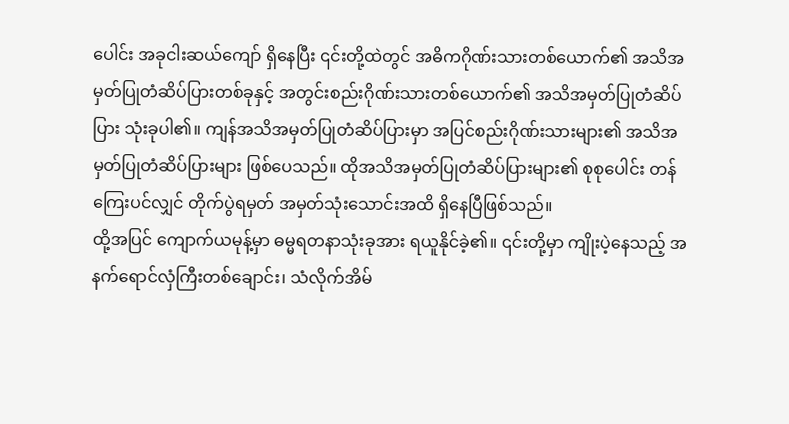ပေါင်း အခုငါးဆယ်ကျော် ရှိနေပြီး ၎င်းတို့ထဲတွင် အဓိကဂိုဏ်းသားတစ်ယောက်၏ အသိအမှတ်ပြုတံဆိပ်ပြားတစ်ခုနှင့် အတွင်းစည်းဂိုဏ်းသားတစ်ယောက်၏ အသိအမှတ်ပြုတံဆိပ်ပြား သုံးခုပါ၏။ ကျန်အသိအမှတ်ပြုတံဆိပ်ပြားမှာ အပြင်စည်းဂိုဏ်းသားများ၏ အသိအမှတ်ပြုတံဆိပ်ပြားများ ဖြစ်ပေသည်။ ထိုအသိအမှတ်ပြုတံဆိပ်ပြားများ၏ စုစုပေါင်း တန်ကြေးပင်လျှင် တိုက်ပွဲရမှတ် အမှတ်သုံးသောင်းအထိ ရှိနေပြီဖြစ်သည်။
ထို့အပြင် ကျောက်ယမုန့်မှာ ဓမ္မရတနာသုံးခုအား ရယူနိုင်ခဲ့၏။ ၎င်းတို့မှာ ကျိုးပဲ့နေသည့် အနက်ရောင်လှံကြီးတစ်ချောင်း၊ သံလိုက်အိမ်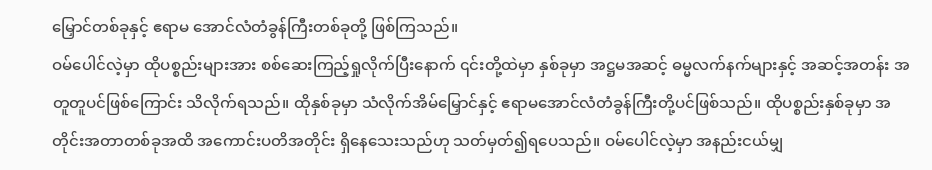မြှောင်တစ်ခုနှင့် ဧရာမ အောင်လံတံခွန်ကြီးတစ်ခုတို့ ဖြစ်ကြသည်။
ဝမ်ပေါင်လဲ့မှာ ထိုပစ္စည်းများအား စစ်ဆေးကြည့်ရှုလိုက်ပြီးနောက် ၎င်းတို့ထဲမှာ နှစ်ခုမှာ အဋ္ဌမအဆင့် ဓမ္မလက်နက်များနှင့် အဆင့်အတန်း အတူတူပင်ဖြစ်ကြောင်း သိလိုက်ရသည်။ ထိုနှစ်ခုမှာ သံလိုက်အိမ်မြှောင်နှင့် ဧရာမအောင်လံတံခွန်ကြီးတို့ပင်ဖြစ်သည်။ ထိုပစ္စည်းနှစ်ခုမှာ အတိုင်းအတာတစ်ခုအထိ အကောင်းပတိအတိုင်း ရှိနေသေးသည်ဟု သတ်မှတ်၍ရပေသည်။ ဝမ်ပေါင်လဲ့မှာ အနည်းငယ်မျှ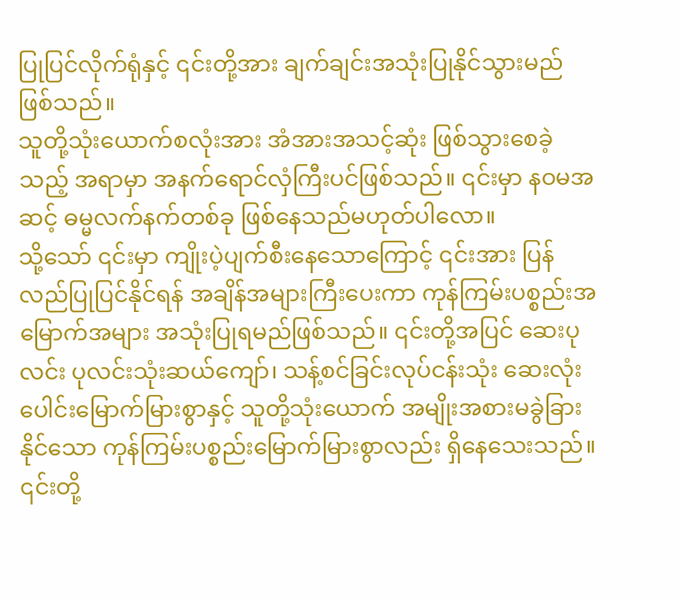ပြုပြင်လိုက်ရုံနှင့် ၎င်းတို့အား ချက်ချင်းအသုံးပြုနိုင်သွားမည်ဖြစ်သည်။
သူတို့သုံးယောက်စလုံးအား အံအားအသင့်ဆုံး ဖြစ်သွားစေခဲ့သည့် အရာမှာ အနက်ရောင်လှံကြီးပင်ဖြစ်သည်။ ၎င်းမှာ နဝမအဆင့် ဓမ္မလက်နက်တစ်ခု ဖြစ်နေသည်မဟုတ်ပါလော။
သို့သော် ၎င်းမှာ ကျိုးပဲ့ပျက်စီးနေသောကြောင့် ၎င်းအား ပြန်လည်ပြုပြင်နိုင်ရန် အချိန်အများကြီးပေးကာ ကုန်ကြမ်းပစ္စည်းအမြောက်အများ အသုံးပြုရမည်ဖြစ်သည်။ ၎င်းတို့အပြင် ဆေးပုလင်း ပုလင်းသုံးဆယ်ကျော်၊ သန့်စင်ခြင်းလုပ်ငန်းသုံး ဆေးလုံးပေါင်းမြောက်မြားစွာနှင့် သူတို့သုံးယောက် အမျိုးအစားမခွဲခြားနိုင်သော ကုန်ကြမ်းပစ္စည်းမြောက်မြားစွာလည်း ရှိနေသေးသည်။
၎င်းတို့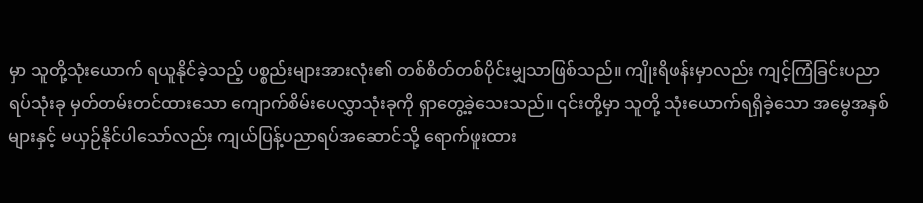မှာ သူတို့သုံးယောက် ရယူနိုင်ခဲ့သည့် ပစ္စည်းများအားလုံး၏ တစ်စိတ်တစ်ပိုင်းမျှသာဖြစ်သည်။ ကျိုးရိဖန်းမှာလည်း ကျင့်ကြံခြင်းပညာရပ်သုံးခု မှတ်တမ်းတင်ထားသော ကျောက်စိမ်းပေလွှာသုံးခုကို ရှာတွေ့ခဲ့သေးသည်။ ၎င်းတို့မှာ သူတို့ သုံးယောက်ရရှိခဲ့သော အမွေအနှစ်များနှင့် မယှဉ်နိုင်ပါသော်လည်း ကျယ်ပြန့်ပညာရပ်အဆောင်သို့ ရောက်ဖူးထား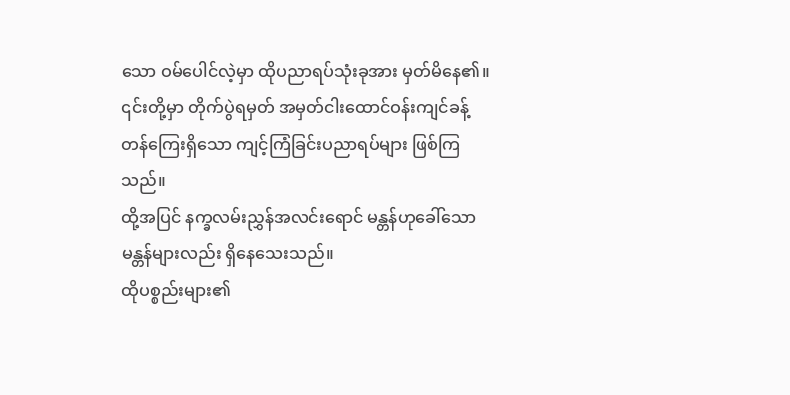သော ဝမ်ပေါင်လဲ့မှာ ထိုပညာရပ်သုံးခုအား မှတ်မိနေ၏။ ၎င်းတို့မှာ တိုက်ပွဲရမှတ် အမှတ်ငါးထောင်ဝန်းကျင်ခန့် တန်ကြေးရှိသော ကျင့်ကြံခြင်းပညာရပ်များ ဖြစ်ကြသည်။
ထို့အပြင် နက္ခလမ်းညွှန်အလင်းရောင် မန္တန်ဟုခေါ်သော မန္တန်များလည်း ရှိနေသေးသည်။
ထိုပစ္စည်းများ၏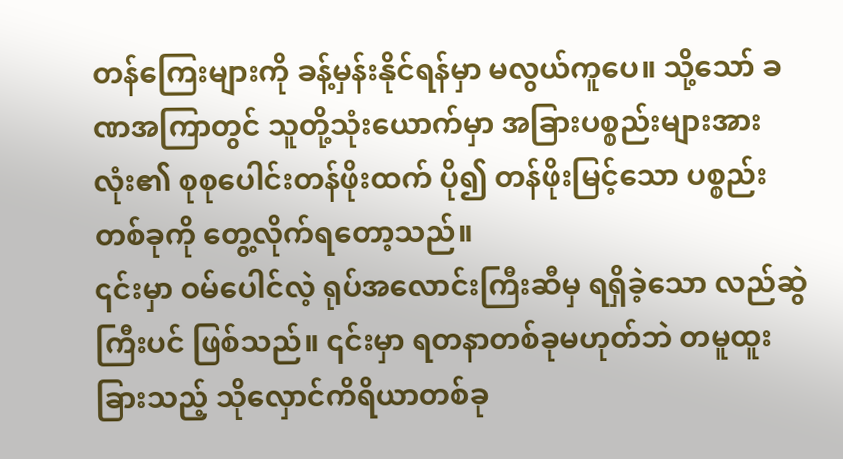တန်ကြေးများကို ခန့်မှန်းနိုင်ရန်မှာ မလွယ်ကူပေ။ သို့သော် ခဏအကြာတွင် သူတို့သုံးယောက်မှာ အခြားပစ္စည်းများအားလုံး၏ စုစုပေါင်းတန်ဖိုးထက် ပို၍ တန်ဖိုးမြင့်သော ပစ္စည်းတစ်ခုကို တွေ့လိုက်ရတော့သည်။
၎င်းမှာ ဝမ်ပေါင်လဲ့ ရုပ်အလောင်းကြီးဆီမှ ရရှိခဲ့သော လည်ဆွဲကြီးပင် ဖြစ်သည်။ ၎င်းမှာ ရတနာတစ်ခုမဟုတ်ဘဲ တမူထူးခြားသည့် သိုလှောင်ကိရိယာတစ်ခု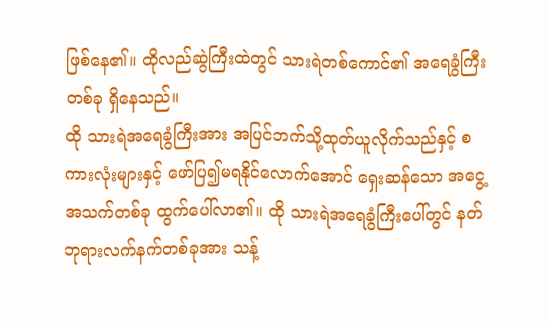ဖြစ်နေ၏။ ထိုလည်ဆွဲကြီးထဲတွင် သားရဲတစ်ကောင်၏ အရေခွံကြီးတစ်ခု ရှိနေသည်။
ထို သားရဲအရေခွံကြီးအား အပြင်ဘက်သို့ထုတ်ယူလိုက်သည်နှင့် စကားလုံးများနှင့် ဖော်ပြ၍မရနိုင်လောက်အောင် ရှေးဆန်သော အငွေ့အသက်တစ်ခု ထွက်ပေါ်လာ၏။ ထို သားရဲအရေခွံကြီးပေါ်တွင် နတ်ဘုရားလက်နက်တစ်ခုအား သန့်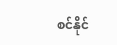စင်နိုင်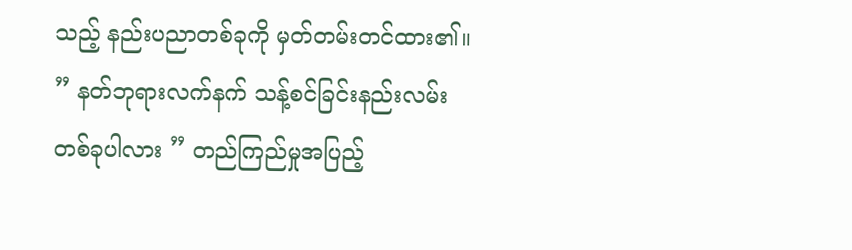သည့် နည်းပညာတစ်ခုကို မှတ်တမ်းတင်ထား၏။
” နတ်ဘုရားလက်နက် သန့်စင်ခြင်းနည်းလမ်းတစ်ခုပါလား ” တည်ကြည်မှုအပြည့်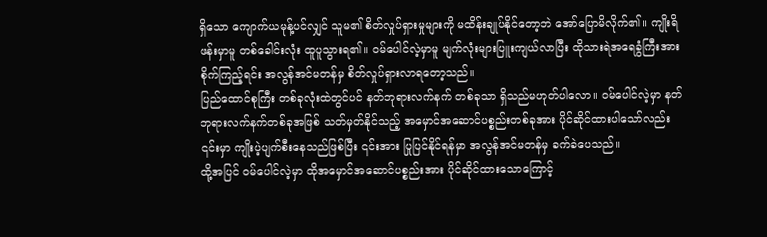ရှိသော ကျောက်ယမုန့်ပင်လျှင် သူမ၏ စိတ်လှုပ်ရှားမှုများကို မထိန်းချုပ်နိုင်တော့ဘဲ အော်ပြောမိလိုက်၏။ ကျိုးရိဖန်းမှာမူ တစ်ခေါင်းလုံး ထူပူသွားရ၏။ ဝမ်ပေါင်လဲ့မှာမူ မျက်လုံးများပြူးကျယ်လာပြီး ထိုသားရဲအရေခွံကြီးအား စိုက်ကြည့်ရင်း အလွန်အင်မတန်မှ စိတ်လှုပ်ရှားလာရတော့သည်။
ပြည်ထောင်စုကြီး တစ်ခုလုံးထဲတွင်ပင် နတ်ဘုရားလက်နက် တစ်ခုသာ ရှိသည်မဟုတ်ပါလော။ ဝမ်ပေါင်လဲ့မှာ နတ်ဘုရားလက်နက်တစ်ခုအဖြစ် သတ်မှတ်နိုင်သည့် အမှောင်အဆောင်ပစ္စည်းတစ်ခုအား ပိုင်ဆိုင်ထားပါသော်လည်း ၎င်းမှာ ကျိုးပဲ့ပျက်စီးနေသည်ဖြစ်ပြီး ၎င်းအား ပြုပြင်နိုင်ရန်မှာ အလွန်အင်မတန်မှ ခက်ခဲပေသည်။
ထို့အပြင် ဝမ်ပေါင်လဲ့မှာ ထိုအမှောင်အဆောင်ပစ္စည်းအား ပိုင်ဆိုင်ထားသောကြောင့်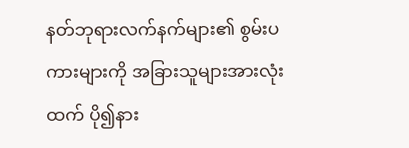နတ်ဘုရားလက်နက်များ၏ စွမ်းပကားများကို အခြားသူများအားလုံးထက် ပို၍နား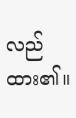လည်ထား၏။